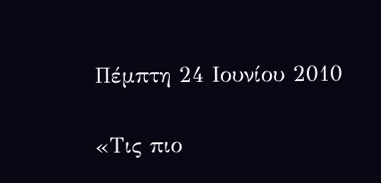Πέμπτη 24 Ιουνίου 2010

«Τις πιο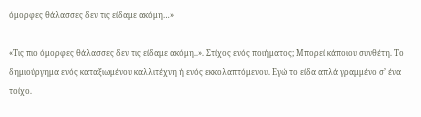όμορφες θάλασσες δεν τις είδαμε ακόμη…»

«Τις πιο όμορφες θάλασσες δεν τις είδαμε ακόμη..». Στίχος ενός ποιήματος; Μπορεί κάποιου συνθέτη. Το δημιούργημα ενός καταξιωμένου καλλιτέχνη ή ενός εκκολαπτόμενου. Εγώ το είδα απλά γραμμένο σ’ ένα τοίχο.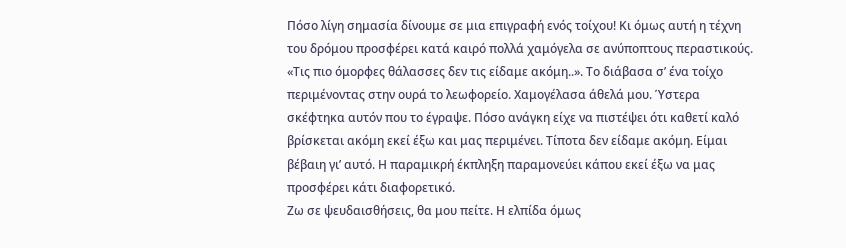Πόσο λίγη σημασία δίνουμε σε μια επιγραφή ενός τοίχου! Κι όμως αυτή η τέχνη του δρόμου προσφέρει κατά καιρό πολλά χαμόγελα σε ανύποπτους περαστικούς.
«Τις πιο όμορφες θάλασσες δεν τις είδαμε ακόμη..». Το διάβασα σ’ ένα τοίχο περιμένοντας στην ουρά το λεωφορείο. Χαμογέλασα άθελά μου. Ύστερα σκέφτηκα αυτόν που το έγραψε. Πόσο ανάγκη είχε να πιστέψει ότι καθετί καλό βρίσκεται ακόμη εκεί έξω και μας περιμένει. Τίποτα δεν είδαμε ακόμη. Είμαι βέβαιη γι’ αυτό. Η παραμικρή έκπληξη παραμονεύει κάπου εκεί έξω να μας προσφέρει κάτι διαφορετικό.
Ζω σε ψευδαισθήσεις, θα μου πείτε. Η ελπίδα όμως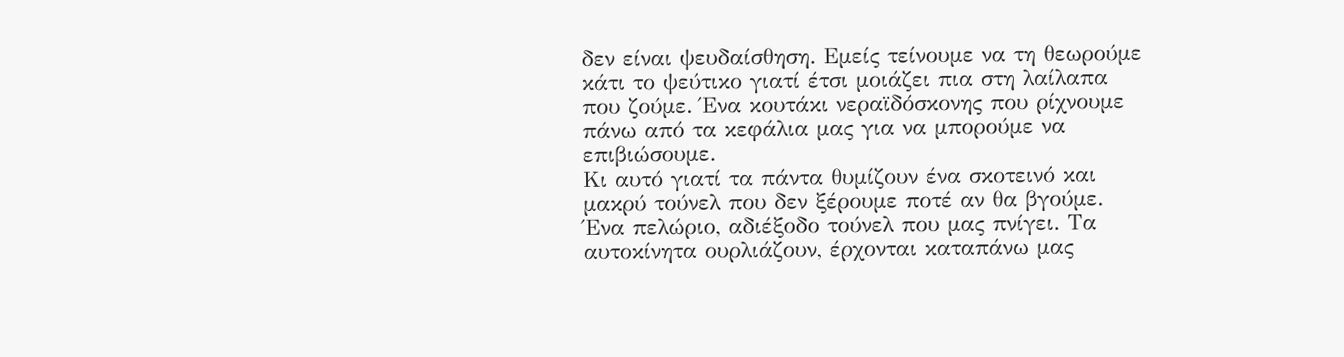δεν είναι ψευδαίσθηση. Εμείς τείνουμε να τη θεωρούμε κάτι το ψεύτικο γιατί έτσι μοιάζει πια στη λαίλαπα που ζούμε. Ένα κουτάκι νεραϊδόσκονης που ρίχνουμε πάνω από τα κεφάλια μας για να μπορούμε να επιβιώσουμε.
Κι αυτό γιατί τα πάντα θυμίζουν ένα σκοτεινό και μακρύ τούνελ που δεν ξέρουμε ποτέ αν θα βγούμε. Ένα πελώριο, αδιέξοδο τούνελ που μας πνίγει. Τα αυτοκίνητα ουρλιάζουν, έρχονται καταπάνω μας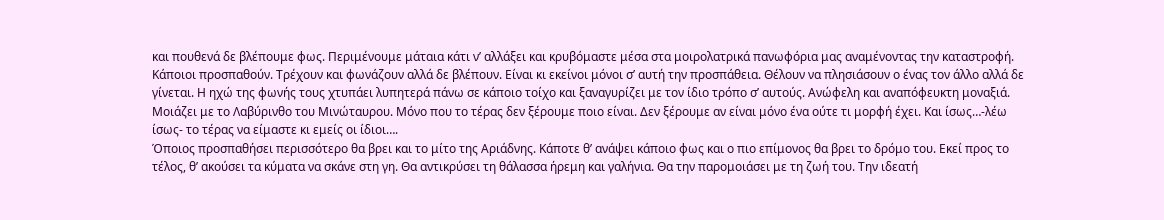και πουθενά δε βλέπουμε φως. Περιμένουμε μάταια κάτι ν’ αλλάξει και κρυβόμαστε μέσα στα μοιρολατρικά πανωφόρια μας αναμένοντας την καταστροφή. Κάποιοι προσπαθούν. Τρέχουν και φωνάζουν αλλά δε βλέπουν. Είναι κι εκείνοι μόνοι σ’ αυτή την προσπάθεια. Θέλουν να πλησιάσουν ο ένας τον άλλο αλλά δε γίνεται. Η ηχώ της φωνής τους χτυπάει λυπητερά πάνω σε κάποιο τοίχο και ξαναγυρίζει με τον ίδιο τρόπο σ’ αυτούς. Ανώφελη και αναπόφευκτη μοναξιά.
Μοιάζει με το Λαβύρινθο του Μινώταυρου. Μόνο που το τέρας δεν ξέρουμε ποιο είναι. Δεν ξέρουμε αν είναι μόνο ένα ούτε τι μορφή έχει. Και ίσως…-λέω ίσως- το τέρας να είμαστε κι εμείς οι ίδιοι….
Όποιος προσπαθήσει περισσότερο θα βρει και το μίτο της Αριάδνης. Κάποτε θ’ ανάψει κάποιο φως και ο πιο επίμονος θα βρει το δρόμο του. Εκεί προς το τέλος, θ’ ακούσει τα κύματα να σκάνε στη γη. Θα αντικρύσει τη θάλασσα ήρεμη και γαλήνια. Θα την παρομοιάσει με τη ζωή του. Την ιδεατή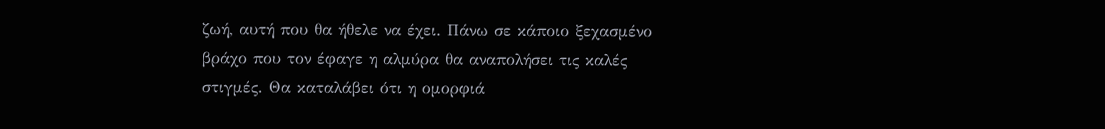ζωή, αυτή που θα ήθελε να έχει. Πάνω σε κάποιο ξεχασμένο βράχο που τον έφαγε η αλμύρα θα αναπολήσει τις καλές στιγμές. Θα καταλάβει ότι η ομορφιά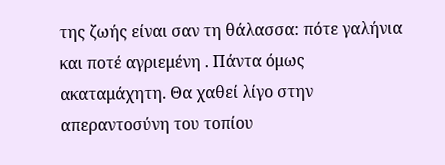της ζωής είναι σαν τη θάλασσα: πότε γαλήνια και ποτέ αγριεμένη . Πάντα όμως ακαταμάχητη. Θα χαθεί λίγο στην απεραντοσύνη του τοπίου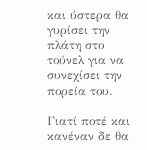και ύστερα θα γυρίσει την πλάτη στο τούνελ για να συνεχίσει την πορεία του.

Γιατί ποτέ και κανέναν δε θα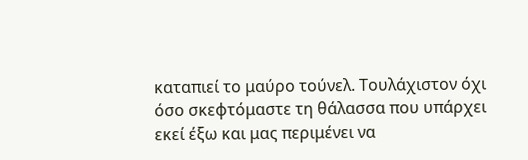καταπιεί το μαύρο τούνελ. Τουλάχιστον όχι όσο σκεφτόμαστε τη θάλασσα που υπάρχει εκεί έξω και μας περιμένει να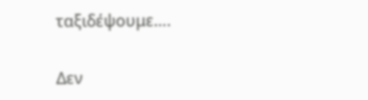ταξιδέψουμε….

Δεν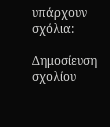υπάρχουν σχόλια:

Δημοσίευση σχολίου